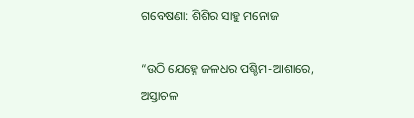ଗବେଷଣା: ଶିଶିର ସାହୁ ମନୋଜ

“ଉଠି ଯେହ୍ନେ ଜଳଧର ପଶ୍ଚିମ-ଆଶାରେ,
ଅସ୍ତାଚଳ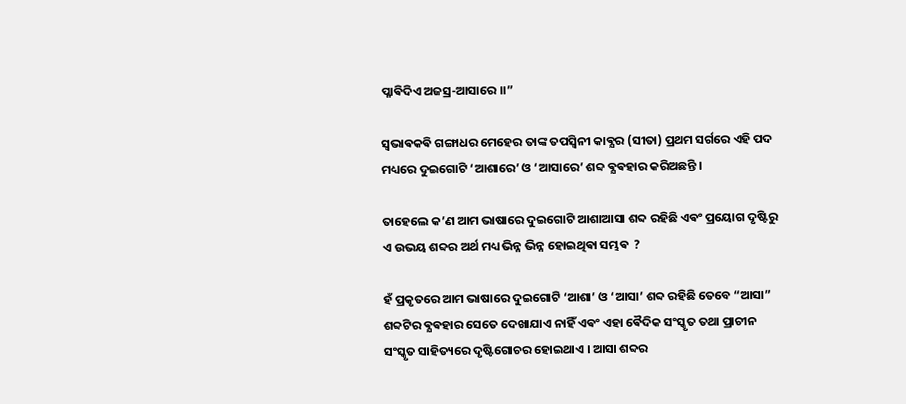ପ୍ଳାଵିଦିଏ ଅଜସ୍ର-ଆସାରେ ।।”

ସ୍ବଭାଵକଵି ଗଙ୍ଗାଧର ମେହେର ତାଙ୍କ ତପସ୍ଵିନୀ କାଵ୍ଯର (ସୀତା) ପ୍ରଥମ ସର୍ଗରେ ଏହି ପଦ ମଧ୍ୟରେ ଦୁଇଗୋଟି ‘ଆଶାରେ’ ଓ ‘ଆସାରେ’ ଶବ୍ଦ ଵ୍ଯଵହାର କରିଅଛନ୍ତି ।

ତାହେଲେ କ’ଣ ଆମ ଭାଷାରେ ଦୁଇଗୋଟି ଆଶାଆସା ଶବ୍ଦ ରହିଛି ଏଵଂ ପ୍ରୟୋଗ ଦୃଷ୍ଟିରୁ ଏ ଉଭୟ ଶବ୍ଦର ଅର୍ଥ ମଧ୍ୟ ଭିନ୍ନ ଭିନ୍ନ ହୋଇଥିଵା ସମ୍ଭଵ  ?

ହଁ ପ୍ରକୃତରେ ଆମ ଭାଷାରେ ଦୁଇଗୋଟି ‘ଆଶା’ ଓ ‘ଆସା’ ଶବ୍ଦ ରହିଛି ତେବେ “ଆସା” ଶବ୍ଦଟିର ଵ୍ଯଵହାର ସେତେ ଦେଖାଯାଏ ନାହିଁ ଏଵଂ ଏହା ଵୈଦିକ ସଂସ୍କୃତ ତଥା ପ୍ରାଚୀନ ସଂସ୍କୃତ ସାହିତ୍ୟରେ ଦୃଷ୍ଟିଗୋଚର ହୋଇଥାଏ । ଆସା ଶବ୍ଦର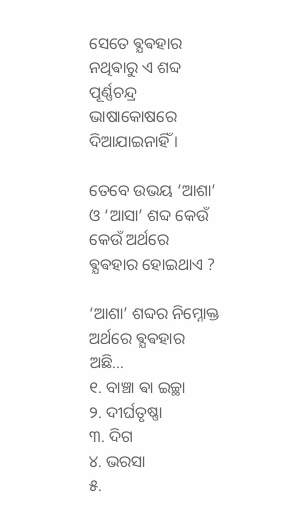ସେତେ ଵ୍ଯଵହାର ନଥିଵାରୁ ଏ ଶବ୍ଦ ପୂର୍ଣ୍ଣଚନ୍ଦ୍ର ଭାଷାକୋଷରେ ଦିଆଯାଇନାହିଁ ।

ତେବେ ଉଭୟ ‘ଆଶା’ ଓ ‘ଆସା’ ଶବ୍ଦ କେଉଁ କେଉଁ ଅର୍ଥରେ ଵ୍ଯଵହାର ହୋଇଥାଏ ?

‘ଆଶା’ ଶବ୍ଦର ନିମ୍ନୋକ୍ତ ଅର୍ଥରେ ଵ୍ଯଵହାର ଅଛି…
୧. ବାଞ୍ଚା ଵା ଇଚ୍ଛା
୨. ଦୀର୍ଘତୃଷ୍ଣା
୩. ଦିଗ
୪. ଭରସା
୫.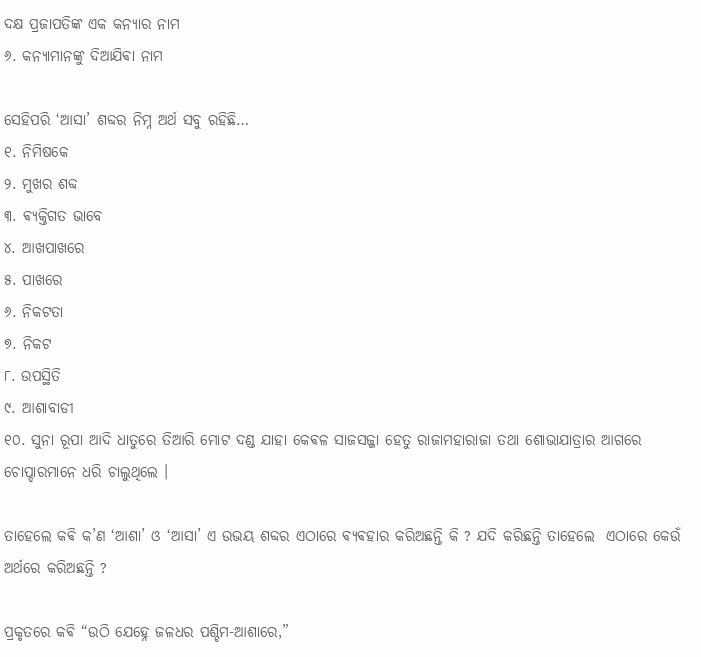ଦକ୍ଷ ପ୍ରଜାପତିଙ୍କ ଏକ କନ୍ୟାର ନାମ
୬. କନ୍ଯାମାନଙ୍କୁ ଦିଆଯିଵା ନାମ

ସେହିପରି ‘ଆସା’ ଶବ୍ଦର ନିମ୍ନ ଅର୍ଥ ସବୁ ରହିଛି…
୧. ନିମିଷକେ
୨. ମୁଖର ଶବ୍ଦ
୩. ଵ୍ଯକ୍ତିଗତ ଭାବେ
୪. ଆଖପାଖରେ
୫. ପାଖରେ
୬. ନିକଟତା
୭. ନିକଟ
୮. ଉପସ୍ଥିତି
୯. ଆଶାବାଡୀ
୧୦. ସୁନା ରୂପା ଆଦି ଧାତୁରେ ତିଆରି ମୋଟ ଦଣ୍ଡ ଯାହା କେଵଳ ସାଜସଜ୍ଜା ହେତୁ ରାଜାମହାରାଜା ତଥା ଶୋଭାଯାତ୍ରାର ଆଗରେ ଚୋପ୍ଦାରମାନେ ଧରି ଚାଲୁଥିଲେ ।

ତାହେଲେ କଵି କ’ଣ ‘ଆଶା’ ଓ ‘ଆସା’ ଏ ଉଭୟ ଶବ୍ଦର ଏଠାରେ ଵ୍ଯଵହାର କରିଅଛନ୍ତି କି ? ଯଦି କରିଛନ୍ତି ତାହେଲେ  ଏଠାରେ କେଉଁ ଅର୍ଥରେ କରିଅଛନ୍ତି ?

ପ୍ରକୃତରେ କଵି “ଉଠି ଯେହ୍ନେ ଜଳଧର ପଶ୍ଚିମ-ଆଶାରେ,”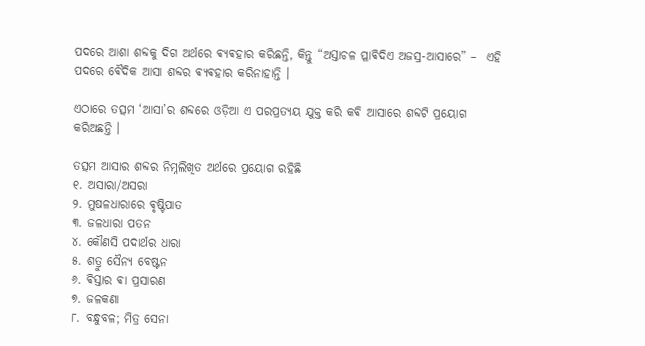ପଦରେ ଆଶା ଶବ୍ଦକୁ ଦିଗ ଅର୍ଥରେ ଵ୍ଯଵହାର କରିଛନ୍ତି, କିନ୍ତୁ “ଅସ୍ତାଚଳ ପ୍ଳାଵିଦିଏ ଅଜସ୍ର-ଆସାରେ” –  ଏହି ପଦରେ ଵୈଦିକ ଆସା ଶବ୍ଦର ଵ୍ଯଵହାର କରିନାହାନ୍ତି ।

ଏଠାରେ ତତ୍ସମ ‘ଆସା’ର ଶବ୍ଦରେ ଓଡ଼ିଆ ଏ ପରପ୍ରତ୍ଯୟ ଯୁକ୍ତ କରି କଵି ଆସାରେ ଶବ୍ଦଟି ପ୍ରୟୋଗ କରିଅଛନ୍ତି ।

ତତ୍ସମ ଆସାର ଶବ୍ଦର ନିମ୍ନଲିଖିତ ଅର୍ଥରେ ପ୍ରୟୋଗ ରହିଛି
୧. ଅସାରା/ଅସରା
୨. ମୁଷଳଧାରାରେ ଵୃଷ୍ଟିପାତ
୩. ଜଳଧାରା ପତନ
୪. କୌଣସି ପଦାର୍ଥର ଧାରା
୫. ଶତ୍ରୁ ସୈନ୍ଯ ବେଷ୍ଟନ
୬. ଵିସ୍ତାର ଵା ପ୍ରସାରଣ
୭. ଜଳକଣା
୮. ବନ୍ଧୁବଳ; ମିତ୍ର ସେନା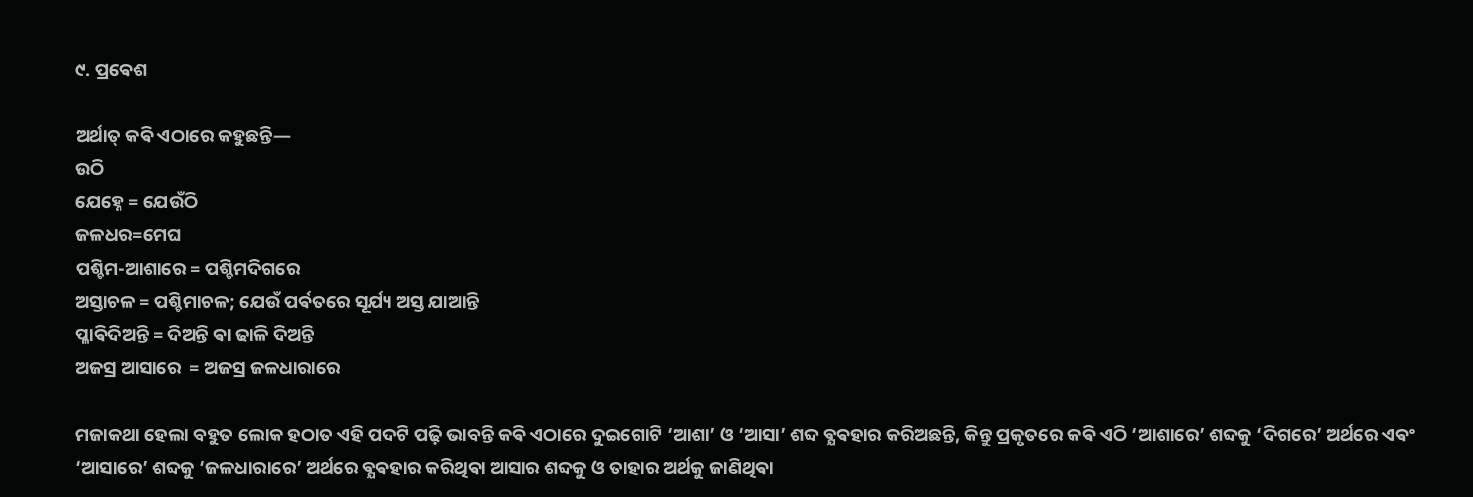୯. ପ୍ରଵେଶ

ଅର୍ଥାତ୍ କଵି ଏଠାରେ କହୁଛନ୍ତି—
ଉଠି
ଯେହ୍ନେ = ଯେଉଁଠି
ଜଳଧର=ମେଘ
ପଶ୍ଚିମ-ଆଶାରେ = ପଶ୍ଚିମଦିଗରେ
ଅସ୍ତାଚଳ = ପଶ୍ଚିମାଚଳ; ଯେଉଁ ପର୍ଵତରେ ସୂର୍ଯ୍ୟ ଅସ୍ତ ଯାଆନ୍ତି
ପ୍ଳାଵିଦିଅନ୍ତି = ଦିଅନ୍ତି ଵା ଢାଳି ଦିଅନ୍ତି
ଅଜସ୍ର ଆସାରେ  = ଅଜସ୍ର ଜଳଧାରାରେ

ମଜାକଥା ହେଲା ବହୁତ ଲୋକ ହଠାତ ଏହି ପଦଟି ପଢ଼ି ଭାବନ୍ତି କଵି ଏଠାରେ ଦୁଇଗୋଟି ‘ଆଶା’ ଓ ‘ଆସା’ ଶବ୍ଦ ଵ୍ଯଵହାର କରିଅଛନ୍ତି, କିନ୍ତୁ ପ୍ରକୃତରେ କଵି ଏଠି ‘ଆଶାରେ’ ଶବ୍ଦକୁ ‘ଦିଗରେ’ ଅର୍ଥରେ ଏଵଂ ‘ଆସାରେ’ ଶବ୍ଦକୁ ‘ଜଳଧାରାରେ’ ଅର୍ଥରେ ଵ୍ଯଵହାର କରିଥିଵା ଆସାର ଶବ୍ଦକୁ ଓ ତାହାର ଅର୍ଥକୁ ଜାଣିଥିଵା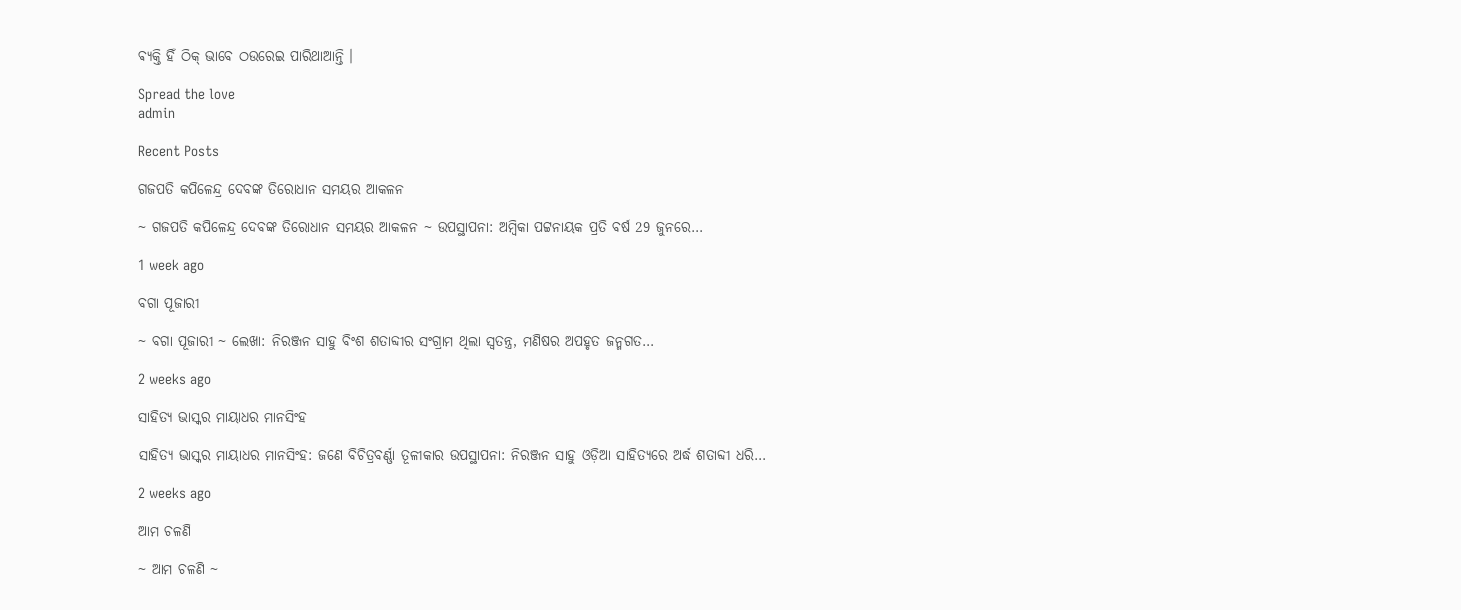ଵ୍ଯକ୍ତି ହିଁ ଠିକ୍ ଭାବେ ଠଉରେଇ ପାରିଥାଆନ୍ତି ।

Spread the love
admin

Recent Posts

ଗଜପତି କପିଳେନ୍ଦ୍ର ଦେବଙ୍କ ତିରୋଧାନ ସମୟର ଆକଳନ

~ ଗଜପତି କପିଳେନ୍ଦ୍ର ଦେବଙ୍କ ତିରୋଧାନ ସମୟର ଆକଳନ ~ ଉପସ୍ଥାପନା: ଅମ୍ବିକା ପଟ୍ଟନାୟକ ପ୍ରତି ବର୍ଷ 29 ଜୁନରେ…

1 week ago

ବଗା ପୂଜାରୀ

~ ବଗା ପୂଜାରୀ ~ ଲେଖା: ନିରଞ୍ଜନ ସାହୁ ବିଂଶ ଶତାବ୍ଦୀର ସଂଗ୍ରାମ ଥିଲା ସ୍ଵତନ୍ତ୍ର, ମଣିଷର ଅପହୃତ ଜନ୍ମଗତ…

2 weeks ago

ସାହିତ୍ୟ ଭାସ୍କର ମାୟାଧର ମାନସିଂହ

ସାହିତ୍ୟ ଭାସ୍କର ମାୟାଧର ମାନସିଂହ: ଜଣେ ବିଚିତ୍ରବର୍ଣ୍ଣା ତୂଳୀକାର ଉପସ୍ଥାପନା: ନିରଞ୍ଜନ ସାହୁ ଓଡ଼ିଆ ସାହିତ୍ୟରେ ଅର୍ଦ୍ଧ ଶତାବ୍ଦୀ ଧରି…

2 weeks ago

ଆମ ଚଳଣି

~ ଆମ ଚଳଣି ~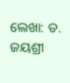ଲେଖା: ଡ. ଜୟଶ୍ରୀ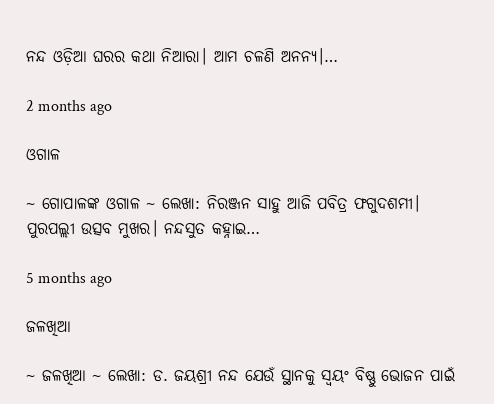ନନ୍ଦ ଓଡ଼ିଆ ଘରର କଥା ନିଆରା। ଆମ ଚଳଣି ଅନନ୍ୟ।…

2 months ago

ଓଗାଳ

~ ଗୋପାଳଙ୍କ ଓଗାଳ ~ ଲେଖା: ନିରଞ୍ଜନ ସାହୁ ଆଜି ପବିତ୍ର ଫଗୁଦଶମୀ। ପୁରପଲ୍ଲୀ ଉତ୍ସବ ମୁଖର। ନନ୍ଦସୁତ କହ୍ନାଇ…

5 months ago

ଜଳଖିଆ

~ ଜଳଖିଆ ~ ଲେଖା: ଡ. ଜୟଶ୍ରୀ ନନ୍ଦ ଯେଉଁ ସ୍ଥାନକୁ ସ୍ବୟଂ ବିଷ୍ଣୁ ଭୋଜନ ପାଇଁ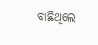ବାଛିଥିଲେ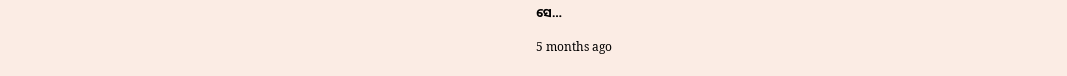ସେ…

5 months ago